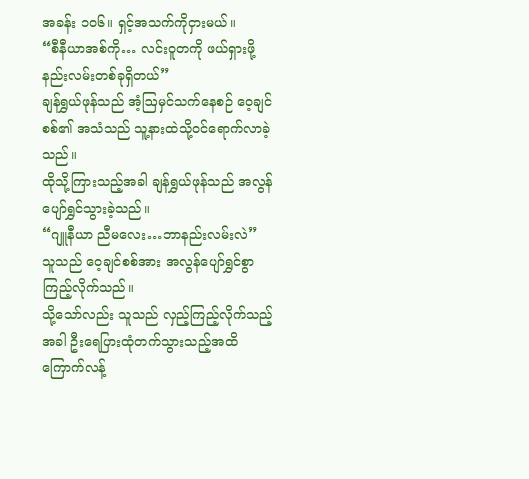အခန်း ၁၀၆။ ရှင့်အသက်ကိုငှားမယ်။
“စီနီယာအစ်ကို… လင်းဝူတကို ဖယ်ရှားဖို့ နည်းလမ်းတစ်ခုရှိတယ်”
ချန်ရွှယ်ဖုန်သည် အံ့ဩမှင်သက်နေစဉ် ဝေ့ချင်စစ်၏ အသံသည် သူ့နားထဲသို့ဝင်ရောက်လာခဲ့သည်။
ထိုသို့ကြားသည့်အခါ ချန်ရွှယ်ဖုန်သည် အလွန်ပျော်ရွှင်သွားခဲ့သည်။
“ဂျူနီယာ ညီမလေး…ဘာနည်းလမ်းလဲ”
သူသည် ဝေ့ချင်စစ်အား အလွန်ပျော်ရွှင်စွာကြည့်လိုက်သည်။
သို့သော်လည်း သူသည် လှည့်ကြည့်လိုက်သည့်အခါ ဦးရေပြားထုံတက်သွားသည့်အထိ ကြောက်လန့်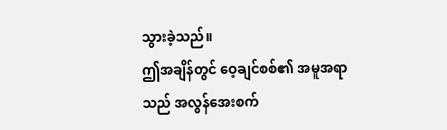သွားခဲ့သည်။
ဤအချိန်တွင် ဝေ့ချင်စစ်၏ အမူအရာသည် အလွန်အေးစက်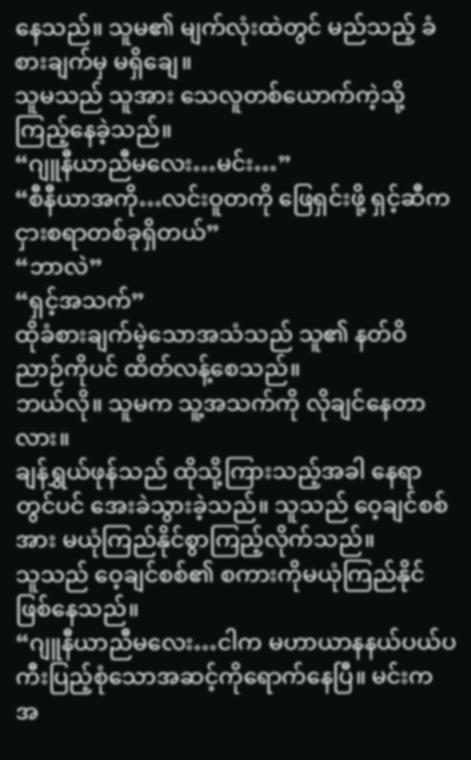နေသည်။ သူမ၏ မျက်လုံးထဲတွင် မည်သည့် ခံစားချက်မှ မရှိချေ။
သူမသည် သူအား သေလူတစ်ယောက်ကဲ့သို့ကြည့်နေခဲ့သည်။
“ဂျူနီယာညီမလေး…မင်း…”
“စီနီယာအကို…လင်းဝူတကို ဖြေရှင်းဖို့ ရှင့်ဆီက ငှားစရာတစ်ခုရှိတယ်”
“ဘာလဲ”
“ရှင့်အသက်”
ထိုခံစားချက်မဲ့သောအသံသည် သူ၏ နတ်ဝိညာဉ်ကိုပင် ထိတ်လန့်စေသည်။
ဘယ်လို။ သူမက သူ့အသက်ကို လိုချင်နေတာလား။
ချန်ရွှယ်ဖုန်သည် ထိုသို့ကြားသည့်အခါ နေရာတွင်ပင် အေးခဲသွားခဲ့သည်။ သူသည် ဝေ့ချင်စစ်အား မယုံကြည်နိုင်စွာကြည့်လိုက်သည်။
သူသည် ဝေ့ချင်စစ်၏ စကားကိုမယုံကြည်နိုင်ဖြစ်နေသည်။
“ဂျူနီယာညီမလေး…ငါက မဟာယာနနယ်ပယ်ပကီးပြည့်စုံသောအဆင့်ကိုရောက်နေပြီ။ မင်းက အ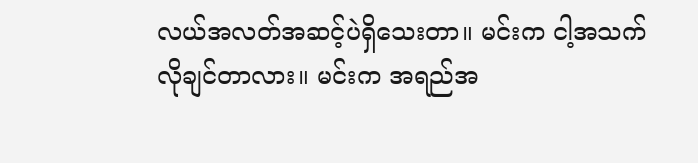လယ်အလတ်အဆင့်ပဲရှိသေးတာ။ မင်းက ငါ့အသက်လိုချင်တာလား။ မင်းက အရည်အ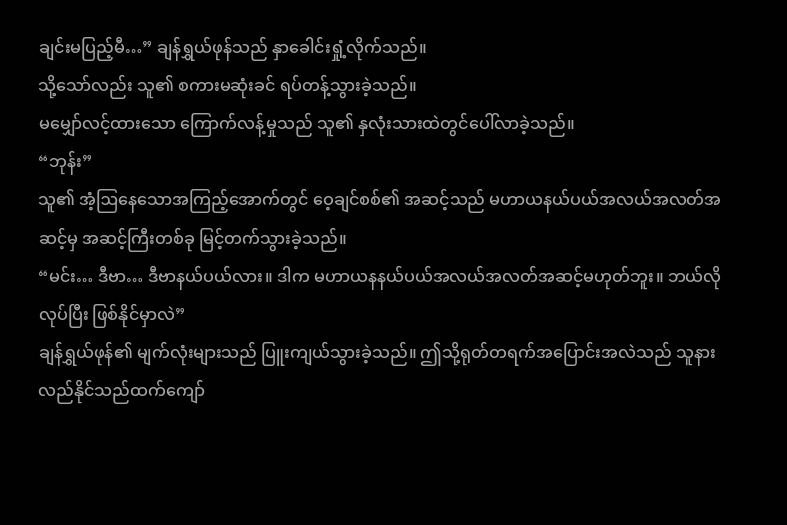ချင်းမပြည့်မီ…” ချန်ရွှယ်ဖုန်သည် နှာခေါင်းရှုံ့လိုက်သည်။
သို့သော်လည်း သူ၏ စကားမဆုံးခင် ရပ်တန့်သွားခဲ့သည်။
မမျှော်လင့်ထားသော ကြောက်လန့်မှုသည် သူ၏ နှလုံးသားထဲတွင်ပေါ်လာခဲ့သည်။
“ဘုန်း”
သူ၏ အံ့ဩနေသောအကြည့်အောက်တွင် ဝေ့ချင်စစ်၏ အဆင့်သည် မဟာယနယ်ပယ်အလယ်အလတ်အဆင့်မှ အဆင့်ကြီးတစ်ခု မြင့်တက်သွားခဲ့သည်။
“မင်း… ဒီဗာ… ဒီဗာနယ်ပယ်လား။ ဒါက မဟာယနနယ်ပယ်အလယ်အလတ်အဆင့်မဟုတ်ဘူး။ ဘယ်လိုလုပ်ပြီး ဖြစ်နိုင်မှာလဲ”
ချန်ရွှယ်ဖုန်၏ မျက်လုံးများသည် ပြူးကျယ်သွားခဲ့သည်။ ဤသို့ရုတ်တရက်အပြောင်းအလဲသည် သူနားလည်နိုင်သည်ထက်ကျော်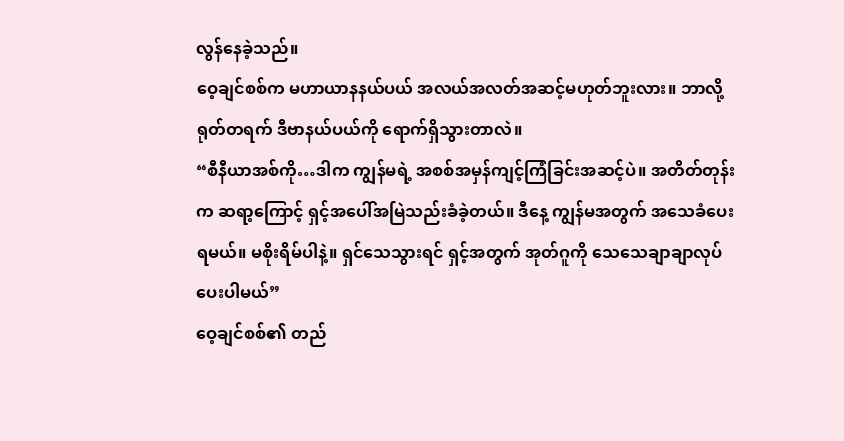လွန်နေခဲ့သည်။
ဝေ့ချင်စစ်က မဟာယာနနယ်ပယ် အလယ်အလတ်အဆင့်မဟုတ်ဘူးလား။ ဘာလို့ရုတ်တရက် ဒီဗာနယ်ပယ်ကို ရောက်ရှိသွားတာလဲ။
“စီနီယာအစ်ကို…ဒါက ကျွန်မရဲ့ အစစ်အမှန်ကျင့်ကြံခြင်းအဆင့်ပဲ။ အတိတ်တုန်းက ဆရာ့ကြောင့် ရှင့်အပေါ်အမြဲသည်းခံခဲ့တယ်။ ဒီနေ့ ကျွန်မအတွက် အသေခံပေးရမယ်။ မစိုးရိမ်ပါနဲ့။ ရှင်သေသွားရင် ရှင့်အတွက် အုတ်ဂူကို သေသေချာချာလုပ်ပေးပါမယ်”
ဝေ့ချင်စစ်၏ တည်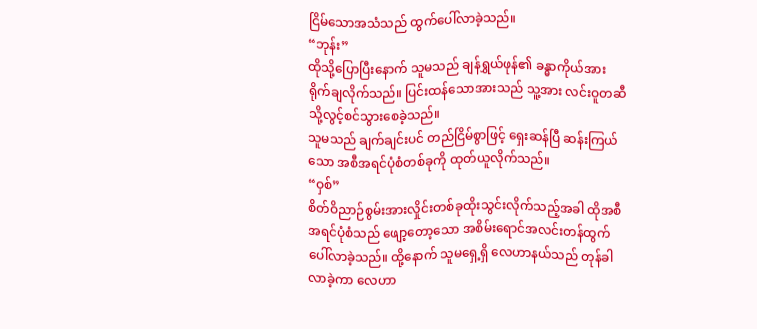ငြိမ်သောအသံသည် ထွက်ပေါ်လာခဲ့သည်။
“ဘုန်း”
ထိုသို့ပြောပြီးနောက် သူမသည် ချန်ရွှယ်ဖုန်၏ ခန္ဓာကိုယ်အား ရိုက်ချလိုက်သည်။ ပြင်းထန်သောအားသည် သူ့အား လင်းဝူတဆီသို့လွင့်စင်သွားစေခဲ့သည်။
သူမသည် ချက်ချင်းပင် တည်ငြိမ်စွာဖြင့် ရှေးဆန်ပြီ ဆန်းကြယ်သော အစီအရင်ပုံစံတစ်ခုကို ထုတ်ယူလိုက်သည်။
“ဝှစ်”
စိတ်ဝိညာဉ်စွမ်းအားလှိုင်းတစ်ခုထိုးသွင်းလိုက်သည့်အခါ ထိုအစီအရင်ပုံစံသည် ဖျော့တော့သော အစိမ်းရောင်အလင်းတန်ထွက်ပေါ်လာခဲ့သည်။ ထို့နောက် သူမရှေ့ရှိ လေဟာနယ်သည် တုန်ခါလာခဲ့ကာ လေဟာ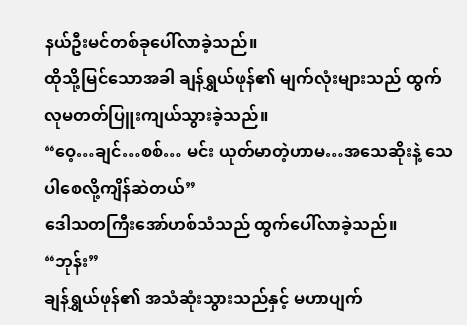နယ်ဦးမင်တစ်ခုပေါ်လာခဲ့သည်။
ထိုသို့မြင်သောအခါ ချန်ရွှယ်ဖုန်၏ မျက်လုံးများသည် ထွက်လုမတတ်ပြူးကျယ်သွားခဲ့သည်။
“ဝေ့…ချင်…စစ်… မင်း ယုတ်မာတဲ့ဟာမ…အသေဆိုးနဲ့ သေပါစေလို့ကျိန်ဆဲတယ်”
ဒေါသတကြီးအော်ဟစ်သံသည် ထွက်ပေါ်လာခဲ့သည်။
“ဘုန်း”
ချန်ရွှယ်ဖုန်၏ အသံဆုံးသွားသည်နှင့် မဟာပျက်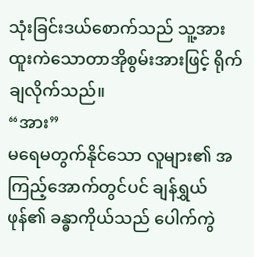သုံးခြင်းဒယ်စောက်သည် သူ့အား ထူးကဲသောတာအိုစွမ်းအားဖြင့် ရိုက်ချလိုက်သည်။
“အား”
မရေမတွက်နိုင်သော လူများ၏ အကြည့်အောက်တွင်ပင် ချန်ရွှယ်ဖုန်၏ ခန္ဓာကိုယ်သည် ပေါက်ကွဲ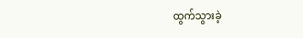ထွက်သွားခဲ့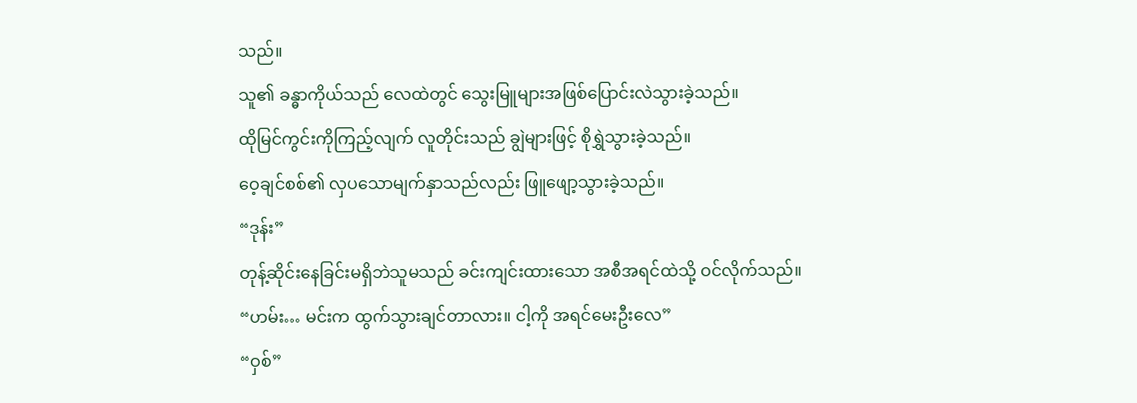သည်။
သူ၏ ခန္ဓာကိုယ်သည် လေထဲတွင် သွေးမြူများအဖြစ်ပြောင်းလဲသွားခဲ့သည်။
ထိုမြင်ကွင်းကိုကြည့်လျက် လူတိုင်းသည် ချွဲများဖြင့် စိုရွှဲသွားခဲ့သည်။
ဝေ့ချင်စစ်၏ လှပသောမျက်နှာသည်လည်း ဖြူဖျော့သွားခဲ့သည်။
“ဒုန်း”
တုန့်ဆိုင်းနေခြင်းမရှိဘဲသူမသည် ခင်းကျင်းထားသော အစီအရင်ထဲသို့ ဝင်လိုက်သည်။
“ဟမ်း… မင်းက ထွက်သွားချင်တာလား။ ငါ့ကို အရင်မေးဦးလေ”
“ဝှစ်”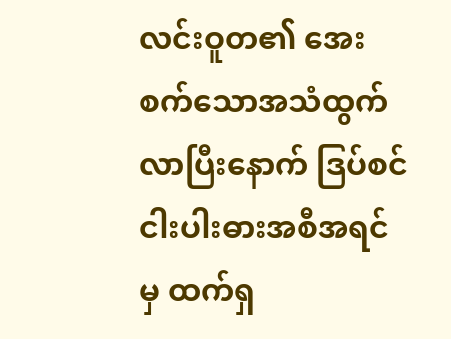လင်းဝူတ၏ အေးစက်သောအသံထွက်လာပြီးနောက် ဒြပ်စင်ငါးပါးဓားအစီအရင်မှ ထက်ရှ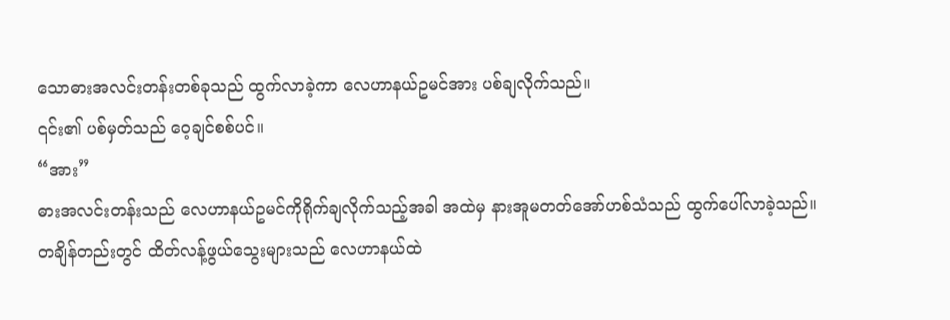သောဓားအလင်းတန်းတစ်ခုသည် ထွက်လာခဲ့ကာ လေဟာနယ်ဥမင်အား ပစ်ချလိုက်သည်။
၎င်း၏ ပစ်မှတ်သည် ဝေ့ချင်စစ်ပင်။
“အား”
ဓားအလင်းတန်းသည် လေဟာနယ်ဥမင်ကိုရိုက်ချလိုက်သည့်အခါ အထဲမှ နားအူမတတ်အော်ဟစ်သံသည် ထွက်ပေါ်လာခဲ့သည်။
တချိန်တည်းတွင် ထိတ်လန့်ဖွယ်သွေးများသည် လေဟာနယ်ထဲ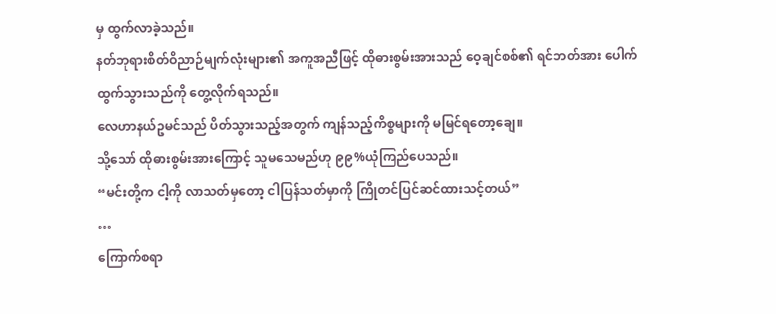မှ ထွက်လာခဲ့သည်။
နတ်ဘုရားစိတ်ဝိညာဉ်မျက်လုံးများ၏ အကူအညီဖြင့် ထိုဓားစွမ်းအားသည် ဝေ့ချင်စစ်၏ ရင်ဘတ်အား ပေါက်ထွက်သွားသည်ကို တွေ့လိုက်ရသည်။
လေဟာနယ်ဥမင်သည် ပိတ်သွားသည့်အတွက် ကျန်သည့်ကိစ္စများကို မမြင်ရတော့ချေ။
သို့သော် ထိုဓားစွမ်းအားကြောင့် သူမသေမည်ဟု ၉၉%ယုံကြည်ပေသည်။
“မင်းတို့က ငါ့ကို လာသတ်မှတော့ ငါပြန်သတ်မှာကို ကြိုတင်ပြင်ဆင်ထားသင့်တယ်”
…
ကြောက်စရာ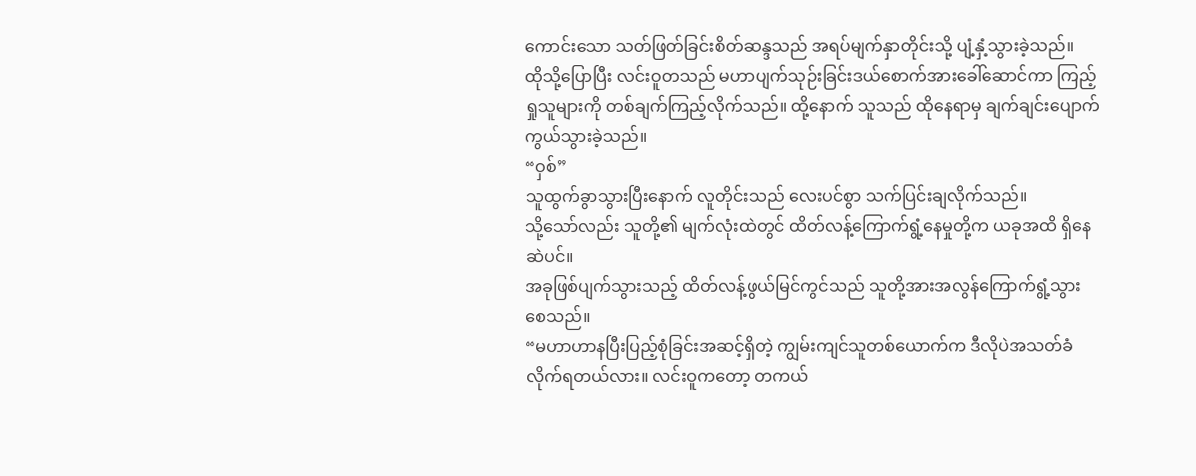ကောင်းသော သတ်ဖြတ်ခြင်းစိတ်ဆန္ဒသည် အရပ်မျက်နှာတိုင်းသို့ ပျံ့နှံ့သွားခဲ့သည်။
ထိုသို့ပြောပြီး လင်းဝူတသည် မဟာပျက်သုဉ်းခြင်းဒယ်စောက်အားခေါ်ဆောင်ကာ ကြည့်ရှုသူများကို တစ်ချက်ကြည့်လိုက်သည်။ ထို့နောက် သူသည် ထိုနေရာမှ ချက်ချင်းပျောက်ကွယ်သွားခဲ့သည်။
“ဝှစ်”
သူထွက်ခွာသွားပြီးနောက် လူတိုင်းသည် လေးပင်စွာ သက်ပြင်းချလိုက်သည်။
သို့သော်လည်း သူတို့၏ မျက်လုံးထဲတွင် ထိတ်လန့်ကြောက်ရွံ့နေမှုတို့က ယခုအထိ ရှိနေဆဲပင်။
အခုဖြစ်ပျက်သွားသည့် ထိတ်လန့်ဖွယ်မြင်ကွင်သည် သူတို့အားအလွန်ကြောက်ရွံ့သွားစေသည်။
“မဟာဟာနပြီးပြည့်စုံခြင်းအဆင့်ရှိတဲ့ ကျွမ်းကျင်သူတစ်ယောက်က ဒီလိုပဲအသတ်ခံလိုက်ရတယ်လား။ လင်းဝူကတော့ တကယ်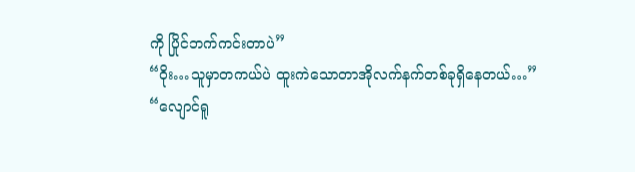ကို ပြိုင်ဘက်ကင်းတာပဲ”
“ဝိုး…သူမှာတကယ်ပဲ ထူးကဲသောတာအိုလက်နက်တစ်ခုရှိနေတယ်…”
“လျောင်ရူ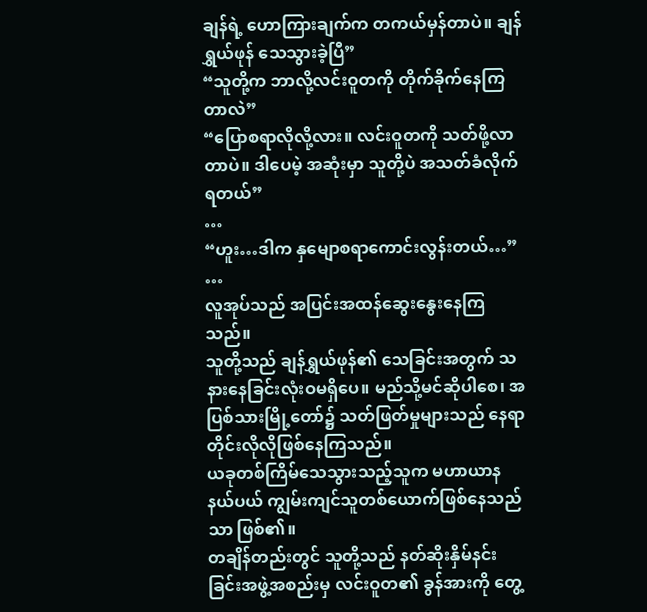ချန်ရဲ့ ဟောကြားချက်က တကယ်မှန်တာပဲ။ ချန်ရွှယ်ဖုန် သေသွားခဲ့ပြီ”
“သူတို့က ဘာလို့လင်းဝူတကို တိုက်ခိုက်နေကြတာလဲ”
“ပြောစရာလိုလို့လား။ လင်းဝူတကို သတ်ဖို့လာတာပဲ။ ဒါပေမဲ့ အဆုံးမှာ သူတို့ပဲ အသတ်ခံလိုက်ရတယ်”
…
“ဟူး…ဒါက နှမျောစရာကောင်းလွန်းတယ်…”
…
လူအုပ်သည် အပြင်းအထန်ဆွေးနွေးနေကြသည်။
သူတို့သည် ချန်ရွှယ်ဖုန်၏ သေခြင်းအတွက် သနားနေခြင်းလုံးဝမရှိပေ။ မည်သို့မင်ဆိုပါစေ၊ အပြစ်သားမြို့တော်၌ သတ်ဖြတ်မှုများသည် နေရာတိုင်းလိုလိုဖြစ်နေကြသည်။
ယခုတစ်ကြိမ်သေသွားသည့်သူက မဟာယာနနယ်ပယ် ကျွမ်းကျင်သူတစ်ယောက်ဖြစ်နေသည်သာ ဖြစ်၏။
တချိန်တည်းတွင် သူတို့သည် နတ်ဆိုးနှိမ်နင်းခြင်းအဖွဲ့အစည်းမှ လင်းဝူတ၏ ခွန်အားကို တွေ့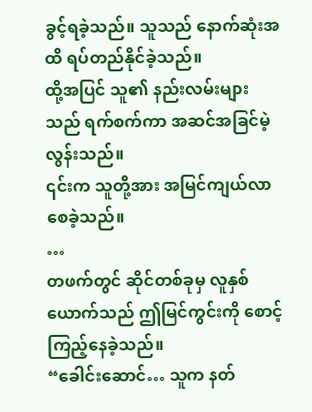ခွင့်ရခဲ့သည်။ သူသည် နောက်ဆုံးအထိ ရပ်တည်နိုင်ခဲ့သည်။
ထို့အပြင် သူ၏ နည်းလမ်းများသည် ရက်စက်ကာ အဆင်အခြင်မဲ့လွန်းသည်။
၎င်းက သူတို့အား အမြင်ကျယ်လာစေခဲ့သည်။
…
တဖက်တွင် ဆိုင်တစ်ခုမှ လူနှစ်ယောက်သည် ဤမြင်ကွင်းကို စောင့်ကြည့်နေခဲ့သည်။
“ခေါင်းဆောင်… သူက နတ်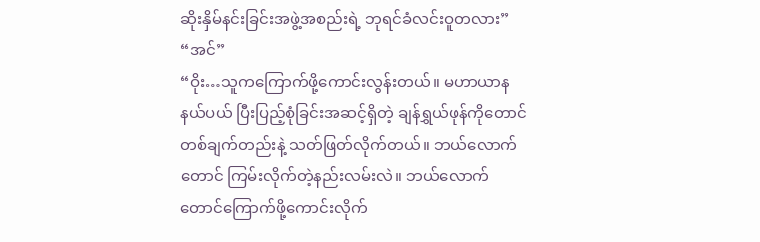ဆိုးနှိမ်နင်းခြင်းအဖွဲ့အစည်းရဲ့ ဘုရင်ခံလင်းဝူတလား”
“အင်”
“ဝိုး…သူကကြောက်ဖို့ကောင်းလွန်းတယ်။ မဟာယာနနယ်ပယ် ပြီးပြည့်စုံခြင်းအဆင့်ရှိတဲ့ ချန်ရွှယ်ဖုန်ကိုတောင် တစ်ချက်တည်းနဲ့ သတ်ဖြတ်လိုက်တယ်။ ဘယ်လောက်တောင် ကြမ်းလိုက်တဲ့နည်းလမ်းလဲ။ ဘယ်လောက်တောင်ကြောက်ဖို့ကောင်းလိုက်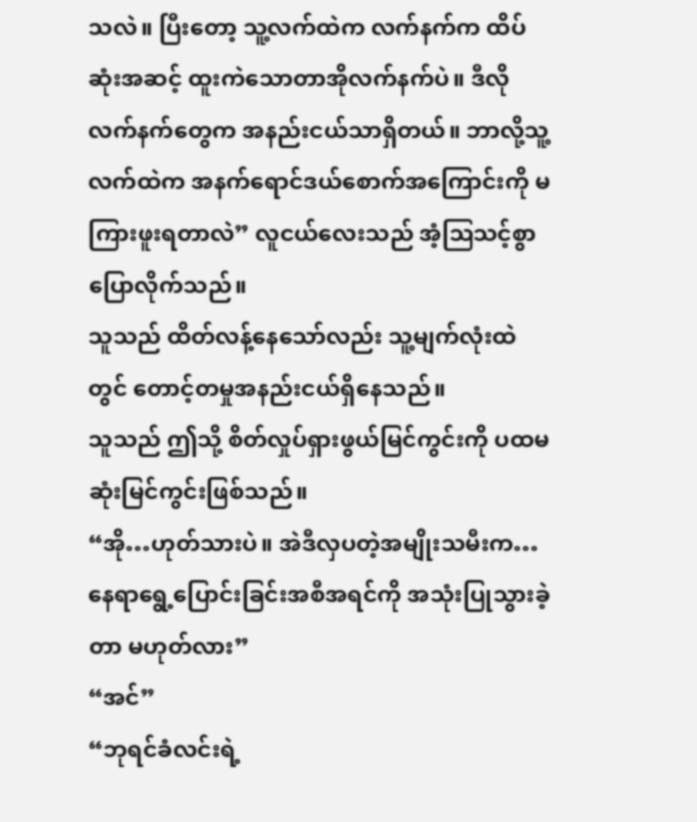သလဲ။ ပြီးတော့ သူ့လက်ထဲက လက်နက်က ထိပ်ဆုံးအဆင့် ထူးကဲသောတာအိုလက်နက်ပဲ။ ဒီလိုလက်နက်တွေက အနည်းငယ်သာရှိတယ်။ ဘာလို့သူ့လက်ထဲက အနက်ရောင်ဒယ်စောက်အကြောင်းကို မကြားဖူးရတာလဲ” လူငယ်လေးသည် အံ့ဩသင့်စွာပြောလိုက်သည်။
သူသည် ထိတ်လန့်နေသော်လည်း သူ့မျက်လုံးထဲတွင် တောင့်တမှုအနည်းငယ်ရှိနေသည်။
သူသည် ဤသို့ စိတ်လှုပ်ရှားဖွယ်မြင်ကွင်းကို ပထမဆုံးမြင်ကွင်းဖြစ်သည်။
“အို…ဟုတ်သားပဲ။ အဲဒီလှပတဲ့အမျိုးသမီးက… နေရာရွေ့ပြောင်းခြင်းအစီအရင်ကို အသုံးပြုသွားခဲ့တာ မဟုတ်လား”
“အင်”
“ဘုရင်ခံလင်းရဲ့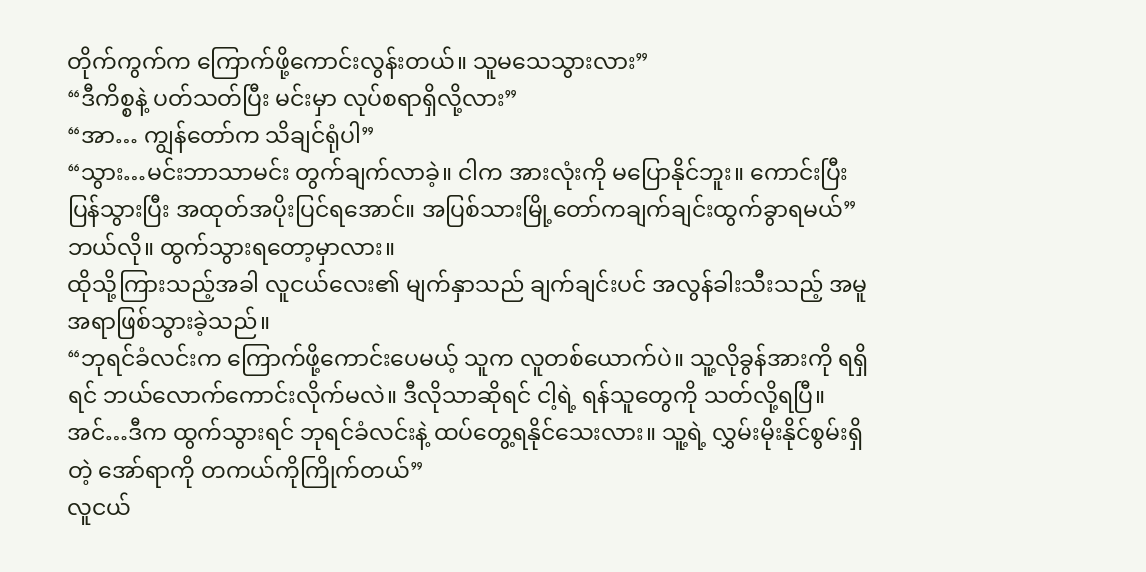တိုက်ကွက်က ကြောက်ဖို့ကောင်းလွန်းတယ်။ သူမသေသွားလား”
“ဒီကိစ္စနဲ့ ပတ်သတ်ပြီး မင်းမှာ လုပ်စရာရှိလို့လား”
“အာ… ကျွန်တော်က သိချင်ရုံပါ”
“သွား…မင်းဘာသာမင်း တွက်ချက်လာခဲ့။ ငါက အားလုံးကို မပြောနိုင်ဘူး။ ကောင်းပြီး ပြန်သွားပြီး အထုတ်အပိုးပြင်ရအောင်။ အပြစ်သားမြို့တော်ကချက်ချင်းထွက်ခွာရမယ်”
ဘယ်လို။ ထွက်သွားရတော့မှာလား။
ထိုသို့ကြားသည့်အခါ လူငယ်လေး၏ မျက်နှာသည် ချက်ချင်းပင် အလွန်ခါးသီးသည့် အမူအရာဖြစ်သွားခဲ့သည်။
“ဘုရင်ခံလင်းက ကြောက်ဖို့ကောင်းပေမယ့် သူက လူတစ်ယောက်ပဲ။ သူ့လိုခွန်အားကို ရရှိရင် ဘယ်လောက်ကောင်းလိုက်မလဲ။ ဒီလိုသာဆိုရင် ငါ့ရဲ့ ရန်သူတွေကို သတ်လို့ရပြီ။ အင်…ဒီက ထွက်သွားရင် ဘုရင်ခံလင်းနဲ့ ထပ်တွေ့ရနိုင်သေးလား။ သူ့ရဲ့ လွှမ်းမိုးနိုင်စွမ်းရှိတဲ့ အော်ရာကို တကယ်ကိုကြိုက်တယ်”
လူငယ်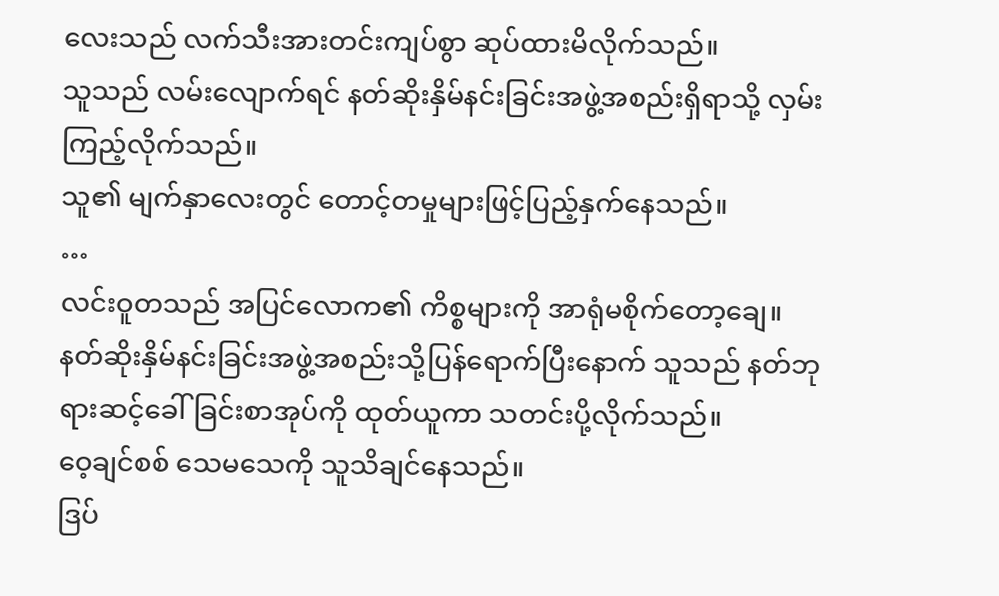လေးသည် လက်သီးအားတင်းကျပ်စွာ ဆုပ်ထားမိလိုက်သည်။
သူသည် လမ်းလျောက်ရင် နတ်ဆိုးနှိမ်နင်းခြင်းအဖွဲ့အစည်းရှိရာသို့ လှမ်းကြည့်လိုက်သည်။
သူ၏ မျက်နှာလေးတွင် တောင့်တမှုများဖြင့်ပြည့်နှက်နေသည်။
…
လင်းဝူတသည် အပြင်လောက၏ ကိစ္စများကို အာရုံမစိုက်တော့ချေ။
နတ်ဆိုးနှိမ်နင်းခြင်းအဖွဲ့အစည်းသို့ပြန်ရောက်ပြီးနောက် သူသည် နတ်ဘုရားဆင့်ခေါ်ခြင်းစာအုပ်ကို ထုတ်ယူကာ သတင်းပို့လိုက်သည်။
ဝေ့ချင်စစ် သေမသေကို သူသိချင်နေသည်။
ဒြပ်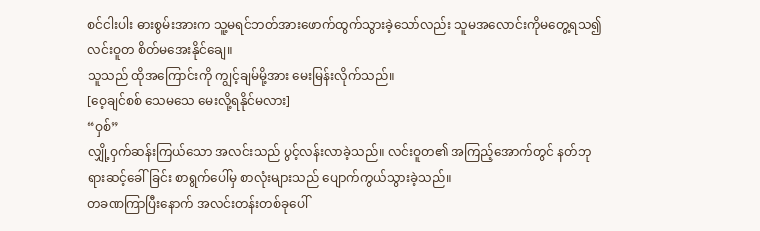စင်ငါးပါး ဓားစွမ်းအားက သူ့မရင်ဘတ်အားဖောက်ထွက်သွားခဲ့သော်လည်း သူမအလောင်းကိုမတွေ့ရသ၍ လင်းဝူတ စိတ်မအေးနိုင်ချေ။
သူသည် ထိုအကြောင်းကို ကျွင့်ချမ်မို့အား မေးမြန်းလိုက်သည်။
[ဝေ့ချင်စစ် သေမသေ မေးလို့ရနိုင်မလား]
“ဝှစ်”
လျှို့ဝှက်ဆန်းကြယ်သော အလင်းသည် ပွင့်လန်းလာခဲ့သည်။ လင်းဝူတ၏ အကြည့်အောက်တွင် နတ်ဘုရားဆင့်ခေါ်ခြင်း စာရွက်ပေါ်မှ စာလုံးများသည် ပျောက်ကွယ်သွားခဲ့သည်။
တခဏကြာပြီးနောက် အလင်းတန်းတစ်ခုပေါ်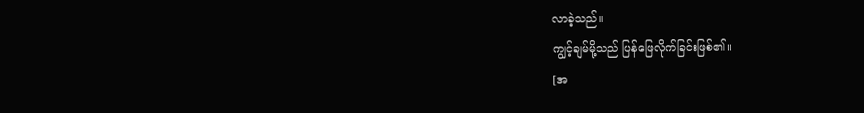လာခဲ့သည်။
ကျွင့်ချမ်မို့သည် ပြန်ဖြေလိုက်ခြင်းဖြစ်၏။
[အ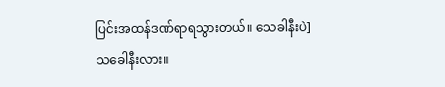ပြင်းအထန်ဒဏ်ရာရသွားတယ်။ သေခါနီးပဲ]
သခေါနီးလား။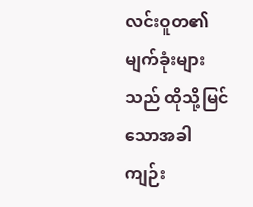လင်းဝူတ၏ မျက်ခုံးများသည် ထိုသို့မြင်သောအခါ ကျဉ်း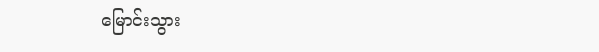မြောင်းသွား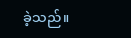ခဲ့သည်။